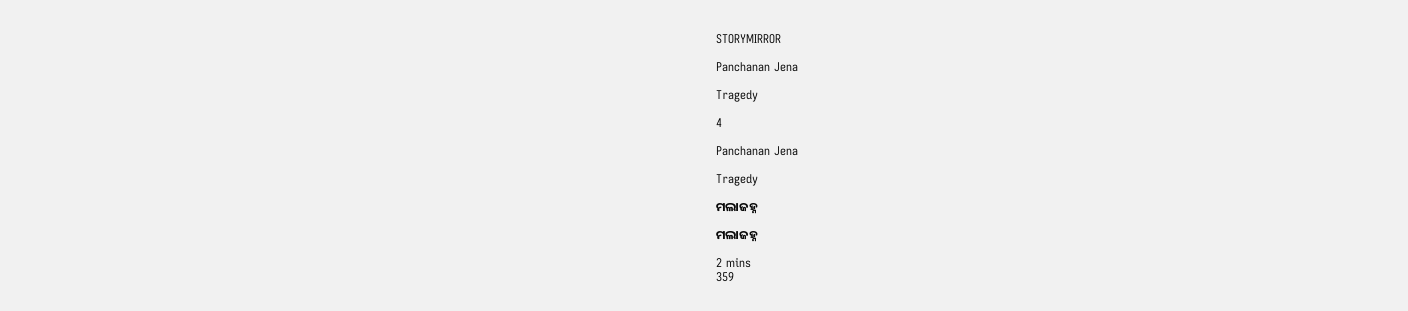STORYMIRROR

Panchanan Jena

Tragedy

4

Panchanan Jena

Tragedy

ମଲାଜହ୍ନ

ମଲାଜହ୍ନ

2 mins
359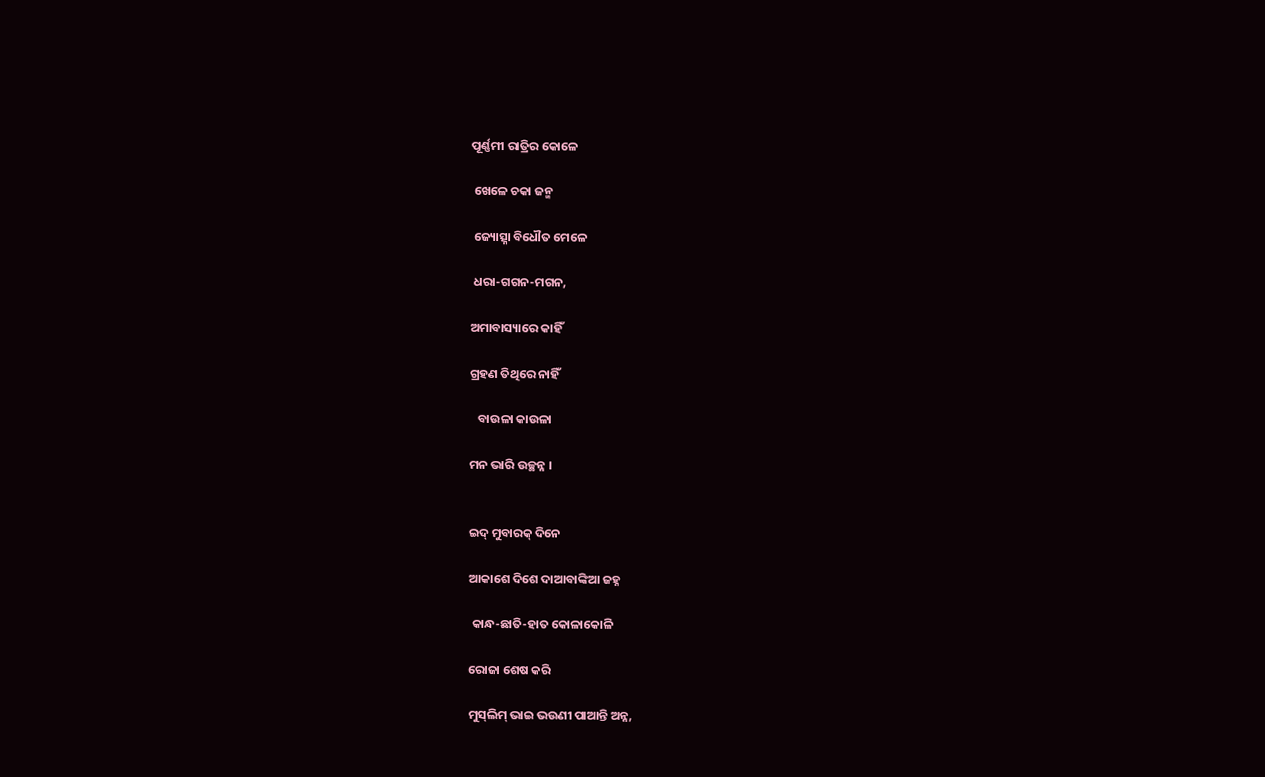ପୂର୍ଣ୍ଣମୀ ରାତ୍ରିର କୋଳେ

 ଖେଳେ ଚକା ଜନ୍ମ

 ଜ୍ୟୋତ୍ସ୍ନା ବିଧୌତ ମେଳେ

 ଧରା-ଗଗନ-ମଗନ,

ଅମାବାସ୍ୟାରେ କାହିଁ

ଗ୍ରହଣ ତିଥିରେ ନାହିଁ

   ବାଉଳା କାଉଳା

ମନ ଭାରି ଉଚ୍ଛନ୍ନ ।


ଇଦ୍‌ ମୁବାରକ୍ ଦିନେ

ଆକାଶେ ଦିଶେ ଦାଆବାଙ୍କିଆ ଜହ୍ନ

 କାନ୍ଧ-ଛାତି-ହାତ କୋଳାକୋଳି

ରୋଜା ଶେଷ କରି

ମୁସ୍‌ଲିମ୍ ଭାଇ ଭଉଣୀ ପାଆନ୍ତି ଅନ୍ନ,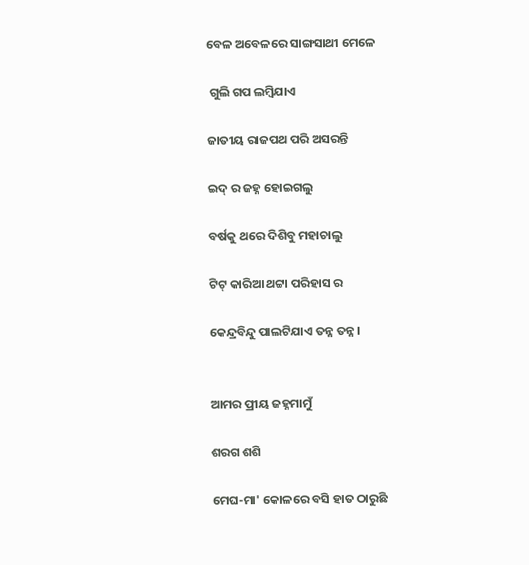ବେଳ ଅବେଳରେ ସାଙ୍ଗସାଥୀ ମେଳେ

 ଗୁଲି ଗପ ଲମ୍ବିଯାଏ

ଜାତୀୟ ରାଜପଥ ପରି ଅସରନ୍ତି

ଇଦ୍‌ ର ଜହ୍ନ ହୋଇଗଲୁ

ବର୍ଷକୁ ଥରେ ଦିଶିବୁ ମହାଚାଲୁ

ଟିଟ୍ କାରିଆ ଥଟ୍ଟା ପରିହାସ ର

କେନ୍ଦ୍ରବିନ୍ଦୁ ପାଲଟିଯାଏ ତନ୍ନ ତନ୍ନ ।


ଆମର ପ୍ରୀୟ ଜହ୍ନମାମୁଁ

ଶରଗ ଶଶି

ମେଘ-ମା' କୋଳରେ ବସି ହାତ ଠାରୁଛି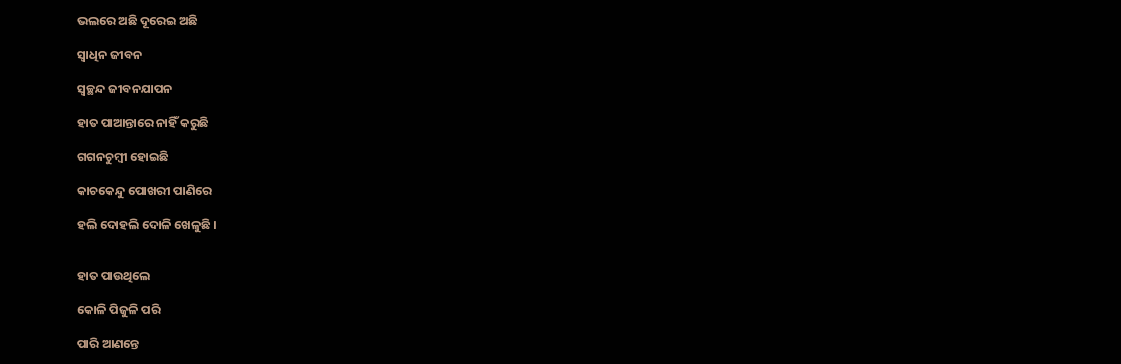ଭଲରେ ଅଛି ଦୂରେଇ ଅଛି

ସ୍ଵାଧିନ ଜୀବନ

ସ୍ବଚ୍ଛନ୍ଦ ଜୀବନଯାପନ

ହାତ ପାଆନ୍ତାରେ ନାହିଁ କରୁଛି

ଗଗନଚୁମ୍ବୀ ହୋଇଛି

କାଚକେନ୍ଦୁ ପୋଖରୀ ପାଣିରେ

ହଲି ଦୋହଲି ଦୋଳି ଖେଳୁଛି ।


ହାତ ପାଉଥିଲେ

କୋଳି ପିଜୁଳି ପରି

ପାରି ଆଣନ୍ତେ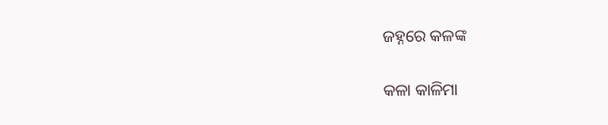ଜହ୍ନରେ କଳଙ୍କ

କଳା କାଳିମା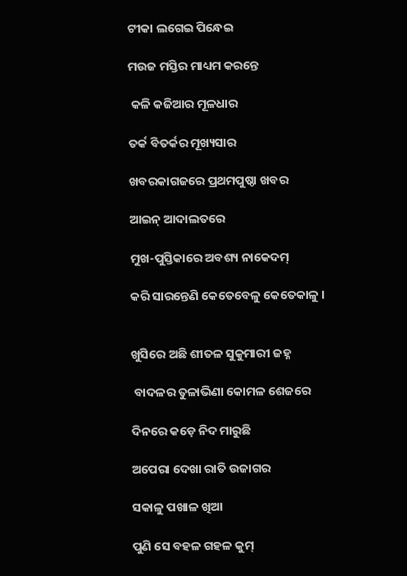ଟୀକା ଲଗେଇ ପିନ୍ଧେଇ

ମଉଜ ମସ୍ତିର ମାଧ୍ୟମ କରନ୍ତେ

 କଳି କଜିଆର ମୂଳଧାର

ତର୍କ ବିତର୍କର ମୂଖ୍ୟସାର

ଖବରକାଗଜରେ ପ୍ରଥମପୁଷ୍ଠା ଖବର

ଆଇନ୍ ଆଦାଲତରେ

ମୁଖ-ପୁସ୍ତିକାରେ ଅବଶ୍ୟ ନାକେଦମ୍

କରି ସାରନ୍ତେଣି କେତେବେଳୁ କେତେକାଳୁ ।


ଖୁସିରେ ଅଛି ଶୀତଳ ସୁକୁମାରୀ ଜହ୍ନ

 ବାଦଳର ତୁଳାଭିଣା କୋମଳ ଶେଜରେ

ଦିନରେ କଡ଼େ ନିଦ ମାରୁଛି

ଅପେରା ଦେଖା ରାତି ଉଜାଗର

ସକାଳୁ ପଖାଳ ଖିଆ

ପୁଣି ସେ ବହଳ ଗହଳ କୁମ୍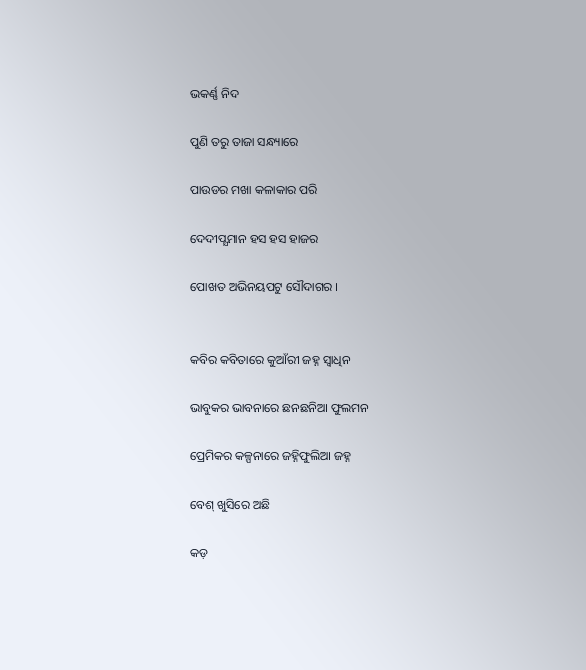ଭକର୍ଣ୍ଣ ନିଦ

ପୁଣି ତରୁ ତାଜା ସନ୍ଧ୍ୟାରେ

ପାଉଡର ମଖା କଳାକାର ପରି

ଦେଦୀପ୍ଯମାନ ହସ ହସ ହାଜର

ପୋଖତ ଅଭିନୟପଟୁ ସୌଦାଗର ।


କବିର କବିତାରେ କୁଆଁରୀ ଜହ୍ନ ସ୍ଵାଧିନ

ଭାବୁକର ଭାବନାରେ ଛନଛନିଆ ଫୁଲମନ

ପ୍ରେମିକର କଳ୍ପନାରେ ଜହ୍ନିଫୁଲିଆ ଜହ୍ନ

ବେଶ୍ ଖୁସିରେ ଅଛି

କଡ଼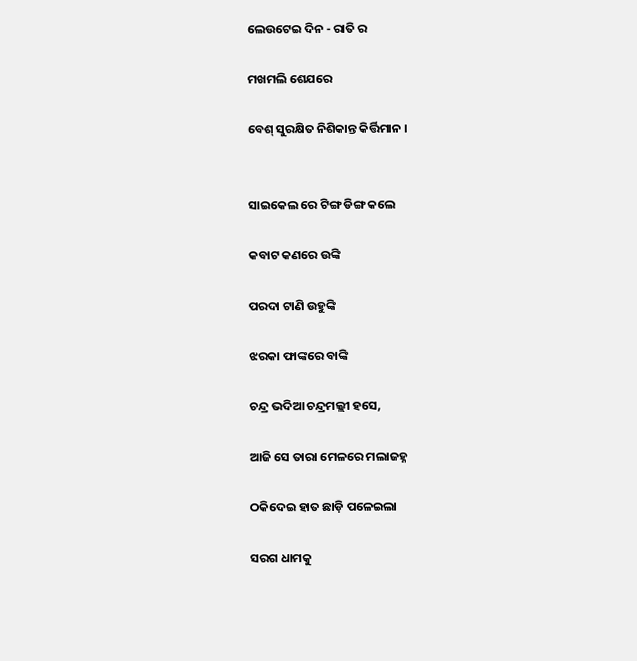ଲେଉଟେଇ ଦିନ - ରାତି ର

ମଖମଲି ଶେଯରେ

ବେଶ୍ ସୁରକ୍ଷିତ ନିଶିକାନ୍ତ କିର୍ତ୍ତିମାନ ।


ସାଇକେଲ ରେ ଟିଙ୍ଗ ଡିଙ୍ଗ କଲେ

କବାଟ କଣରେ ଉଙ୍କି

ପରଦା ଟାଣି ଉହୁଙ୍କି

ଝରକା ଫାଙ୍କରେ ବାଙ୍କି

ଚନ୍ଦ୍ର ଭଦିଆ ଚନ୍ଦ୍ରମଲ୍ଲୀ ହସେ,

ଆଜି ସେ ତାରା ମେଳରେ ମଲାଜହ୍ନ

ଠକିଦେଇ ହାତ ଛାଡ଼ି ପଳେଇଲା

ସରଗ ଧାମକୁ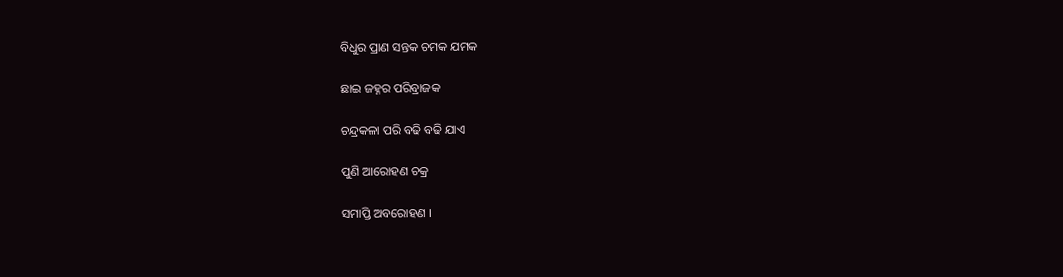ବିଧୁର ପ୍ରାଣ ସନ୍ତକ ଚମକ ଯମକ

ଛାଇ ଜହ୍ନର ପରିବ୍ରାଜକ

ଚନ୍ଦ୍ରକଳା ପରି ବଢି ବଢି ଯାଏ

ପୁଣି ଆରୋହଣ ଚକ୍ର

ସମାପ୍ତି ଅବରୋହଣ ।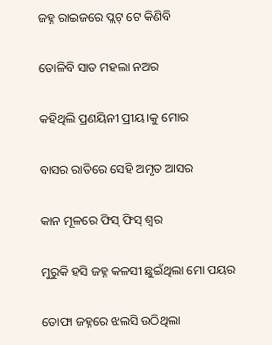ଜହ୍ନ ରାଇଜରେ ପ୍ଲଟ୍ ଟେ କିଣିବି

ତୋଳିବି ସାତ ମହଲା ନଅର

କହିଥିଲି ପ୍ରଣୟିନୀ ପ୍ରୀୟ।କୁ ମୋର

ବାସର ରାତିରେ ସେହି ଅମୃତ ଆସର

କାନ ମୂଳରେ ଫିସ୍ ଫିସ୍ ଶ୍ଵର

ମୁରୁକି ହସି ଜହ୍ନ କଳସୀ ଛୁଇଁଥିଲା ମୋ ପୟର

ତୋଫା ଜହ୍ନରେ ଝଲସି ଉଠିଥିଲା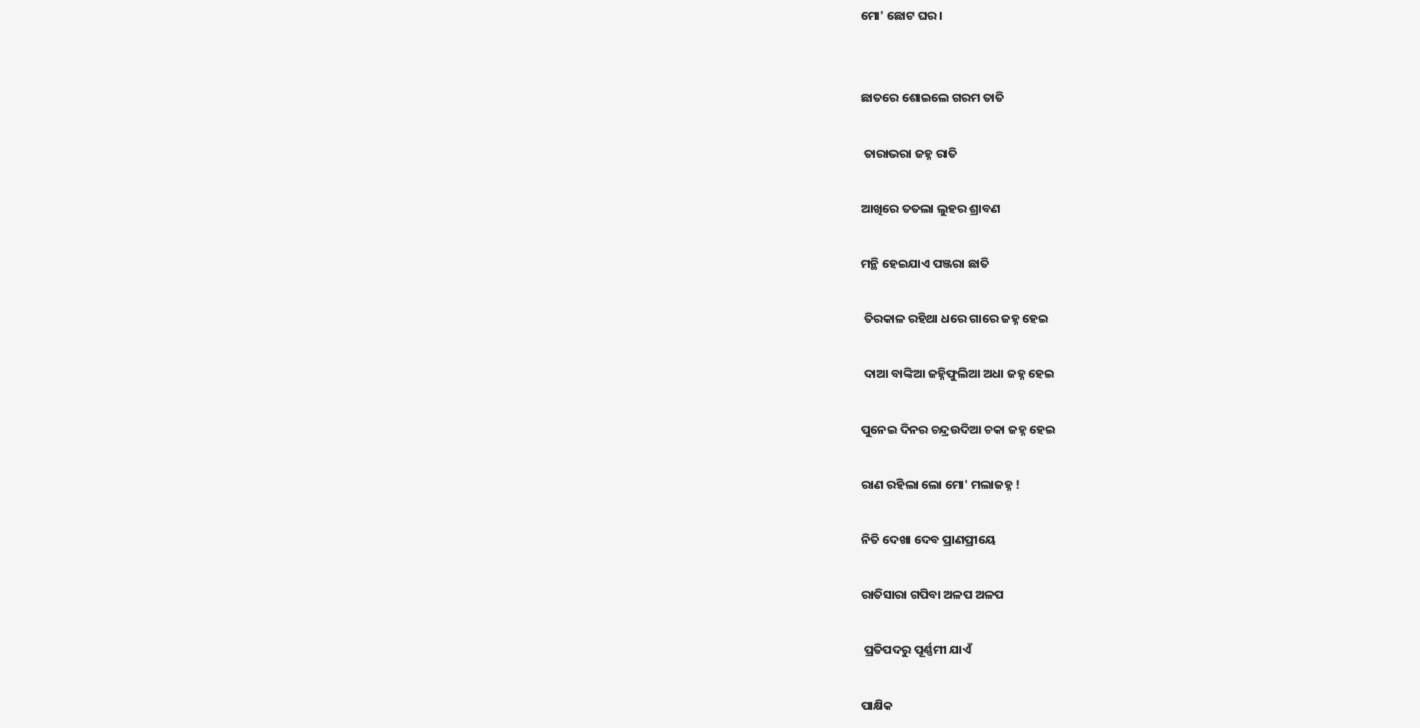ମୋ' ଛୋଟ ଘର ।


ଛାତରେ ଶୋଇଲେ ଗରମ ତାତି

 ତାରାଭରା ଜହ୍ନ ରାତି

ଆଖିରେ ତତଲା ଲୁହର ଶ୍ରାବଣ

ମନ୍ଥି ହେଇଯାଏ ପଞ୍ଜରା ଛାତି

 ତିରକାଳ ରହିଥା ଧରେ ଗାରେ ଜହ୍ନ ହେଇ

 ଦାଆ ବାଙ୍କିଆ ଜହ୍ନିଫୁଲିଆ ଅଧା ଜହ୍ନ ହେଇ

ପୁନେଇ ଦିନର ଚନ୍ଦ୍ରଉଦିଆ ଚକା ଜହ୍ନ ହେଇ

ରାଣ ରହିଲା ଲୋ ମୋ' ମଲାଜହ୍ନ !

ନିତି ଦେଖା ଦେବ ପ୍ରାଣପ୍ରୀୟେ

ରାତିସାରା ଗପିବା ଅଳପ ଅଳପ

 ପ୍ରତିପଦରୁ ପୂର୍ଣ୍ଣମୀ ଯାଏଁ

ପାକ୍ଷିକ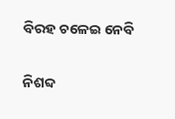ବିରହ ଚଳେଇ ନେବି

ନିଶବ୍ଦ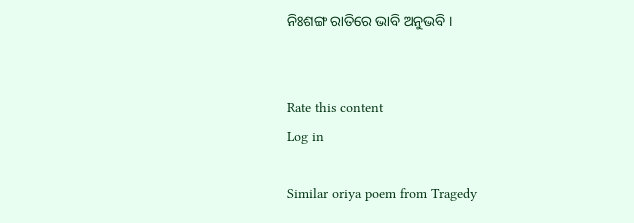ନିଃଶଙ୍ଗ ରାତିରେ ଭାବି ଅନୁଭବି ।


Rate this content
Log in

Similar oriya poem from Tragedy